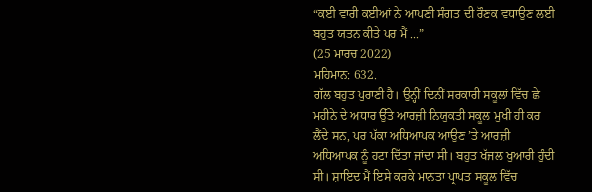“ਕਈ ਵਾਰੀ ਕਈਆਂ ਨੇ ਆਪਣੀ ਸੰਗਤ ਦੀ ਰੌਣਕ ਵਧਾਉਣ ਲਈ ਬਹੁਤ ਯਤਨ ਕੀਤੇ ਪਰ ਮੈਂ ...”
(25 ਮਾਰਚ 2022)
ਮਹਿਮਾਨ: 632.
ਗੱਲ ਬਹੁਤ ਪੁਰਾਣੀ ਹੈ। ਉਨ੍ਹੀਂ ਦਿਨੀਂ ਸਰਕਾਰੀ ਸਕੂਲਾਂ ਵਿੱਚ ਛੇ ਮਹੀਨੇ ਦੇ ਅਧਾਰ ਉੱਤੇ ਆਰਜ਼ੀ ਨਿਯੁਕਤੀ ਸਕੂਲ ਮੁਖੀ ਹੀ ਕਰ ਲੈਂਦੇ ਸਨ, ਪਰ ਪੱਕਾ ਅਧਿਆਪਕ ਆਉਣ ’ਤੇ ਆਰਜ਼ੀ ਅਧਿਆਪਕ ਨੂੰ ਹਟਾ ਦਿੱਤਾ ਜਾਂਦਾ ਸੀ। ਬਹੁਤ ਖੱਜਲ ਖੁਆਰੀ ਹੁੰਦੀ ਸੀ। ਸ਼ਾਇਦ ਮੈਂ ਇਸੇ ਕਰਕੇ ਮਾਨਤਾ ਪ੍ਰਾਪਤ ਸਕੂਲ ਵਿੱਚ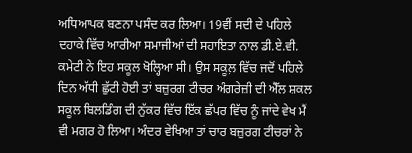ਅਧਿਆਪਕ ਬਣਨਾ ਪਸੰਦ ਕਰ ਲਿਆ। 19ਵੀਂ ਸਦੀ ਦੇ ਪਹਿਲੇ ਦਹਾਕੇ ਵਿੱਚ ਆਰੀਆ ਸਮਾਜੀਆਂ ਦੀ ਸਹਾਇਤਾ ਨਾਲ ਡੀ.ਏ.ਵੀ. ਕਮੇਟੀ ਨੇ ਇਹ ਸਕੂਲ ਖੋਲ੍ਹਿਆ ਸੀ। ਉਸ ਸਕੂਲ਼ ਵਿੱਚ ਜਦੋਂ ਪਹਿਲੇ ਦਿਨ ਅੱਧੀ ਛੁੱਟੀ ਹੋਈ ਤਾਂ ਬਜ਼ੁਰਗ ਟੀਚਰ ਅੰਗਰੇਜ਼ੀ ਦੀ ਐੱਲ ਸ਼ਕਲ ਸਕੂਲ ਬਿਲਡਿੰਗ ਦੀ ਨੁੱਕਰ ਵਿੱਚ ਇੱਕ ਛੱਪਰ ਵਿੱਚ ਨੂੰ ਜਾਂਦੇ ਵੇਖ ਮੈਂ ਵੀ ਮਗਰ ਹੋ ਲਿਆ। ਅੰਦਰ ਵੇਖਿਆ ਤਾਂ ਚਾਰ ਬਜ਼ੁਰਗ ਟੀਚਰਾਂ ਨੇ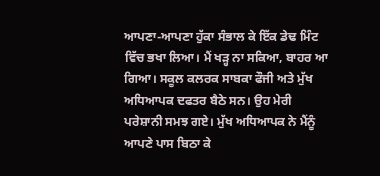ਆਪਣਾ-ਆਪਣਾ ਹੁੱਕਾ ਸੰਭਾਲ ਕੇ ਇੱਕ ਡੇਢ ਮਿੰਟ ਵਿੱਚ ਭਖਾ ਲਿਆ। ਮੈਂ ਖੜ੍ਹ ਨਾ ਸਕਿਆ, ਬਾਹਰ ਆ ਗਿਆ। ਸਕੂਲ ਕਲਰਕ ਸਾਬਕਾ ਫੌਜੀ ਅਤੇ ਮੁੱਖ ਅਧਿਆਪਕ ਦਫਤਰ ਬੈਠੇ ਸਨ। ਉਹ ਮੇਰੀ ਪਰੇਸ਼ਾਨੀ ਸਮਝ ਗਏ। ਮੁੱਖ ਅਧਿਆਪਕ ਨੇ ਮੈਂਨੂੰ ਆਪਣੇ ਪਾਸ ਬਿਠਾ ਕੇ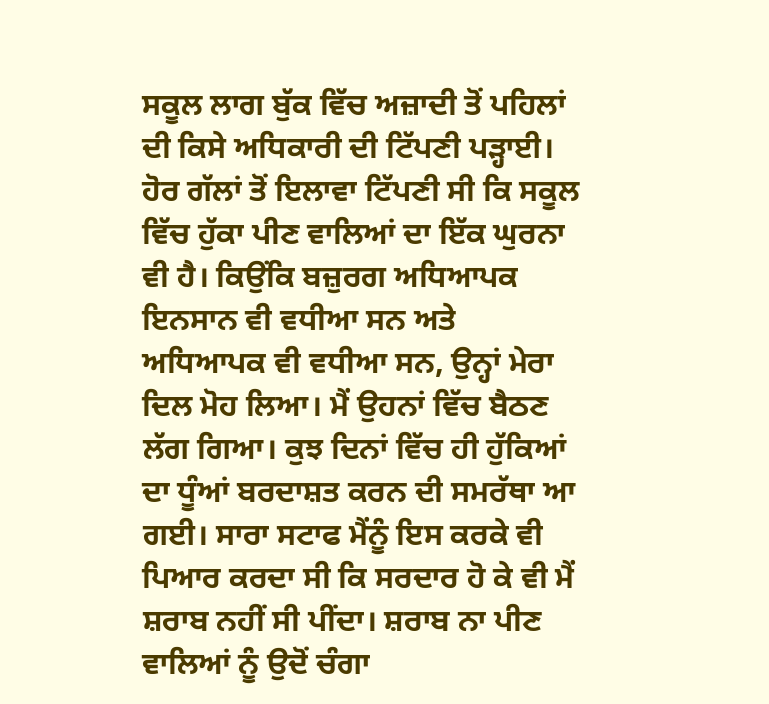ਸਕੂਲ ਲਾਗ ਬੁੱਕ ਵਿੱਚ ਅਜ਼ਾਦੀ ਤੋਂ ਪਹਿਲਾਂ ਦੀ ਕਿਸੇ ਅਧਿਕਾਰੀ ਦੀ ਟਿੱਪਣੀ ਪੜ੍ਹਾਈ। ਹੋਰ ਗੱਲਾਂ ਤੋਂ ਇਲਾਵਾ ਟਿੱਪਣੀ ਸੀ ਕਿ ਸਕੂਲ ਵਿੱਚ ਹੁੱਕਾ ਪੀਣ ਵਾਲਿਆਂ ਦਾ ਇੱਕ ਘੁਰਨਾ ਵੀ ਹੈ। ਕਿਉਂਕਿ ਬਜ਼ੁਰਗ ਅਧਿਆਪਕ ਇਨਸਾਨ ਵੀ ਵਧੀਆ ਸਨ ਅਤੇ ਅਧਿਆਪਕ ਵੀ ਵਧੀਆ ਸਨ, ਉਨ੍ਹਾਂ ਮੇਰਾ ਦਿਲ ਮੋਹ ਲਿਆ। ਮੈਂ ਉਹਨਾਂ ਵਿੱਚ ਬੈਠਣ ਲੱਗ ਗਿਆ। ਕੁਝ ਦਿਨਾਂ ਵਿੱਚ ਹੀ ਹੁੱਕਿਆਂ ਦਾ ਧੂੰਆਂ ਬਰਦਾਸ਼ਤ ਕਰਨ ਦੀ ਸਮਰੱਥਾ ਆ ਗਈ। ਸਾਰਾ ਸਟਾਫ ਮੈਂਨੂੰ ਇਸ ਕਰਕੇ ਵੀ ਪਿਆਰ ਕਰਦਾ ਸੀ ਕਿ ਸਰਦਾਰ ਹੋ ਕੇ ਵੀ ਮੈਂ ਸ਼ਰਾਬ ਨਹੀਂ ਸੀ ਪੀਂਦਾ। ਸ਼ਰਾਬ ਨਾ ਪੀਣ ਵਾਲਿਆਂ ਨੂੰ ਉਦੋਂ ਚੰਗਾ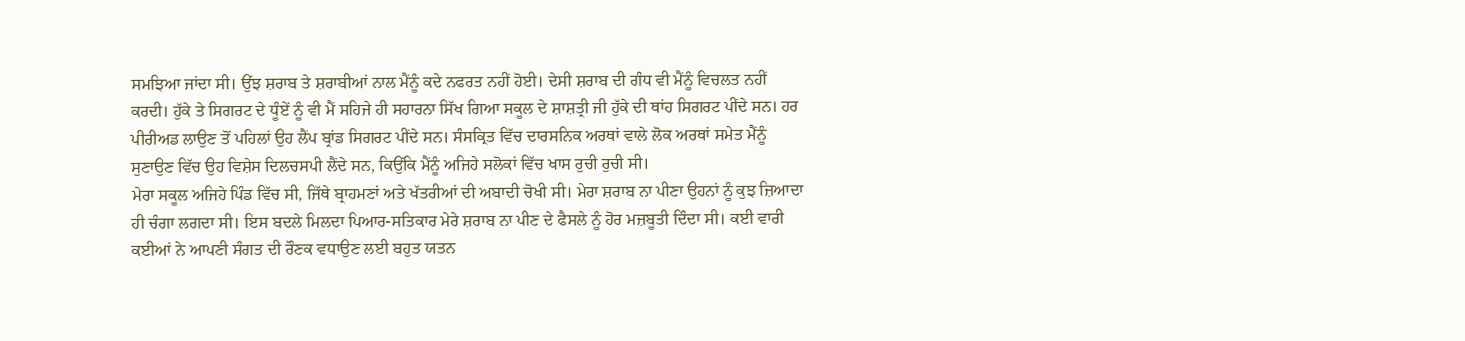ਸਮਝਿਆ ਜਾਂਦਾ ਸੀ। ਉਂਝ ਸ਼ਰਾਬ ਤੇ ਸ਼ਰਾਬੀਆਂ ਨਾਲ ਮੈਂਨੂੰ ਕਦੇ ਨਫਰਤ ਨਹੀਂ ਹੋਈ। ਦੇਸੀ ਸ਼ਰਾਬ ਦੀ ਗੰਧ ਵੀ ਮੈਂਨੂੰ ਵਿਚਲਤ ਨਹੀਂ ਕਰਦੀ। ਹੁੱਕੇ ਤੇ ਸਿਗਰਟ ਦੇ ਧੂੰਏਂ ਨੂੰ ਵੀ ਮੈਂ ਸਹਿਜੇ ਹੀ ਸਹਾਰਨਾ ਸਿੱਖ ਗਿਆ ਸਕੂਲ ਦੇ ਸ਼ਾਸ਼ਤ੍ਰੀ ਜੀ ਹੁੱਕੇ ਦੀ ਥਾਂਹ ਸਿਗਰਟ ਪੀਂਦੇ ਸਨ। ਹਰ ਪੀਰੀਅਡ ਲਾਉਣ ਤੋਂ ਪਹਿਲਾਂ ਉਹ ਲੈਂਪ ਬ੍ਰਾਂਡ ਸਿਗਰਟ ਪੀਂਦੇ ਸਨ। ਸੰਸਕ੍ਰਿਤ ਵਿੱਚ ਦਾਰਸਨਿਕ ਅਰਥਾਂ ਵਾਲੇ ਲੋਕ ਅਰਥਾਂ ਸਮੇਤ ਮੈਂਨੂੰ ਸੁਣਾਉਣ ਵਿੱਚ ਉਹ ਵਿਸ਼ੇਸ ਦਿਲਚਸਪੀ ਲੈਂਦੇ ਸਨ, ਕਿਉਂਕਿ ਮੈਂਨੂੰ ਅਜਿਹੇ ਸਲੋਕਾਂ ਵਿੱਚ ਖਾਸ ਰੁਚੀ ਰੁਚੀ ਸੀ।
ਮੇਰਾ ਸਕੂਲ ਅਜਿਹੇ ਪਿੰਡ ਵਿੱਚ ਸੀ, ਜਿੱਥੇ ਬ੍ਰਾਹਮਣਾਂ ਅਤੇ ਖੱਤਰੀਆਂ ਦੀ ਅਬਾਦੀ ਚੋਖੀ ਸੀ। ਮੇਰਾ ਸ਼ਰਾਬ ਨਾ ਪੀਣਾ ਉਹਨਾਂ ਨੂੰ ਕੁਝ ਜ਼ਿਆਦਾ ਹੀ ਚੰਗਾ ਲਗਦਾ ਸੀ। ਇਸ ਬਦਲੇ ਮਿਲਦਾ ਪਿਆਰ-ਸਤਿਕਾਰ ਮੇਰੇ ਸ਼ਰਾਬ ਨਾ ਪੀਣ ਦੇ ਫੈਸਲੇ ਨੂੰ ਹੋਰ ਮਜ਼ਬੂਤੀ ਦਿੰਦਾ ਸੀ। ਕਈ ਵਾਰੀ ਕਈਆਂ ਨੇ ਆਪਣੀ ਸੰਗਤ ਦੀ ਰੌਣਕ ਵਧਾਉਣ ਲਈ ਬਹੁਤ ਯਤਨ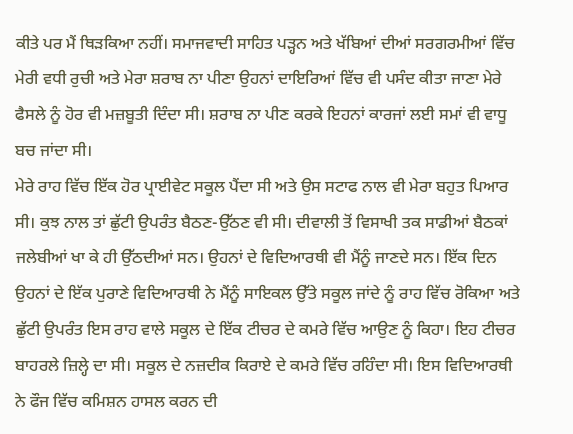ਕੀਤੇ ਪਰ ਮੈਂ ਥਿੜਕਿਆ ਨਹੀਂ। ਸਮਾਜਵਾਦੀ ਸਾਹਿਤ ਪੜ੍ਹਨ ਅਤੇ ਖੱਬਿਆਂ ਦੀਆਂ ਸਰਗਰਮੀਆਂ ਵਿੱਚ ਮੇਰੀ ਵਧੀ ਰੁਚੀ ਅਤੇ ਮੇਰਾ ਸ਼ਰਾਬ ਨਾ ਪੀਣਾ ਉਹਨਾਂ ਦਾਇਰਿਆਂ ਵਿੱਚ ਵੀ ਪਸੰਦ ਕੀਤਾ ਜਾਣਾ ਮੇਰੇ ਫੈਸਲੇ ਨੂੰ ਹੋਰ ਵੀ ਮਜ਼ਬੂਤੀ ਦਿੰਦਾ ਸੀ। ਸ਼ਰਾਬ ਨਾ ਪੀਣ ਕਰਕੇ ਇਹਨਾਂ ਕਾਰਜਾਂ ਲਈ ਸਮਾਂ ਵੀ ਵਾਧੂ ਬਚ ਜਾਂਦਾ ਸੀ।
ਮੇਰੇ ਰਾਹ ਵਿੱਚ ਇੱਕ ਹੋਰ ਪ੍ਰਾਈਵੇਟ ਸਕੂਲ ਪੈਂਦਾ ਸੀ ਅਤੇ ਉਸ ਸਟਾਫ ਨਾਲ ਵੀ ਮੇਰਾ ਬਹੁਤ ਪਿਆਰ ਸੀ। ਕੁਝ ਨਾਲ ਤਾਂ ਛੁੱਟੀ ਉਪਰੰਤ ਬੈਠਣ-ਉੱਠਣ ਵੀ ਸੀ। ਦੀਵਾਲੀ ਤੋਂ ਵਿਸਾਖੀ ਤਕ ਸਾਡੀਆਂ ਬੈਠਕਾਂ ਜਲੇਬੀਆਂ ਖਾ ਕੇ ਹੀ ਉੱਠਦੀਆਂ ਸਨ। ਉਹਨਾਂ ਦੇ ਵਿਦਿਆਰਥੀ ਵੀ ਮੈਂਨੂੰ ਜਾਣਦੇ ਸਨ। ਇੱਕ ਦਿਨ ਉਹਨਾਂ ਦੇ ਇੱਕ ਪੁਰਾਣੇ ਵਿਦਿਆਰਥੀ ਨੇ ਮੈਂਨੂੰ ਸਾਇਕਲ ਉੱਤੇ ਸਕੂਲ ਜਾਂਦੇ ਨੂੰ ਰਾਹ ਵਿੱਚ ਰੋਕਿਆ ਅਤੇ ਛੁੱਟੀ ਉਪਰੰਤ ਇਸ ਰਾਹ ਵਾਲੇ ਸਕੂਲ ਦੇ ਇੱਕ ਟੀਚਰ ਦੇ ਕਮਰੇ ਵਿੱਚ ਆਉਣ ਨੂੰ ਕਿਹਾ। ਇਹ ਟੀਚਰ ਬਾਹਰਲੇ ਜ਼ਿਲ੍ਹੇ ਦਾ ਸੀ। ਸਕੂਲ ਦੇ ਨਜ਼ਦੀਕ ਕਿਰਾਏ ਦੇ ਕਮਰੇ ਵਿੱਚ ਰਹਿੰਦਾ ਸੀ। ਇਸ ਵਿਦਿਆਰਥੀ ਨੇ ਫੌਜ ਵਿੱਚ ਕਮਿਸ਼ਨ ਹਾਸਲ ਕਰਨ ਦੀ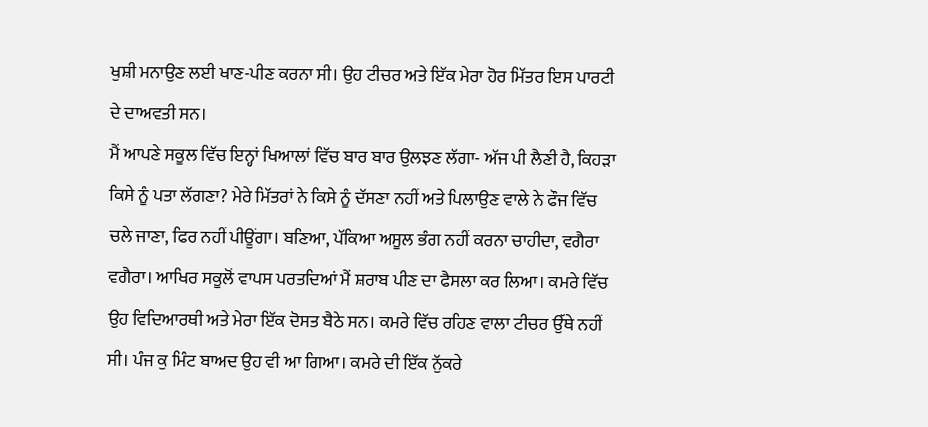ਖੁਸ਼ੀ ਮਨਾਉਣ ਲਈ ਖਾਣ-ਪੀਣ ਕਰਨਾ ਸੀ। ਉਹ ਟੀਚਰ ਅਤੇ ਇੱਕ ਮੇਰਾ ਹੋਰ ਮਿੱਤਰ ਇਸ ਪਾਰਟੀ ਦੇ ਦਾਅਵਤੀ ਸਨ।
ਮੈਂ ਆਪਣੇ ਸਕੂਲ ਵਿੱਚ ਇਨ੍ਹਾਂ ਖਿਆਲਾਂ ਵਿੱਚ ਬਾਰ ਬਾਰ ਉਲਝਣ ਲੱਗਾ- ਅੱਜ ਪੀ ਲੈਣੀ ਹੈ, ਕਿਹੜਾ ਕਿਸੇ ਨੂੰ ਪਤਾ ਲੱਗਣਾ? ਮੇਰੇ ਮਿੱਤਰਾਂ ਨੇ ਕਿਸੇ ਨੂੰ ਦੱਸਣਾ ਨਹੀਂ ਅਤੇ ਪਿਲਾਉਣ ਵਾਲੇ ਨੇ ਫੌਜ ਵਿੱਚ ਚਲੇ ਜਾਣਾ, ਫਿਰ ਨਹੀਂ ਪੀਊਂਗਾ। ਬਣਿਆ, ਪੱਕਿਆ ਅਸੂਲ ਭੰਗ ਨਹੀਂ ਕਰਨਾ ਚਾਹੀਦਾ, ਵਗੈਰਾ ਵਗੈਰਾ। ਆਖਿਰ ਸਕੂਲੋਂ ਵਾਪਸ ਪਰਤਦਿਆਂ ਮੈਂ ਸ਼ਰਾਬ ਪੀਣ ਦਾ ਫੈਸਲਾ ਕਰ ਲਿਆ। ਕਮਰੇ ਵਿੱਚ ਉਹ ਵਿਦਿਆਰਥੀ ਅਤੇ ਮੇਰਾ ਇੱਕ ਦੋਸਤ ਬੈਠੇ ਸਨ। ਕਮਰੇ ਵਿੱਚ ਰਹਿਣ ਵਾਲਾ ਟੀਚਰ ਉੱਥੇ ਨਹੀਂ ਸੀ। ਪੰਜ ਕੁ ਮਿੰਟ ਬਾਅਦ ਉਹ ਵੀ ਆ ਗਿਆ। ਕਮਰੇ ਦੀ ਇੱਕ ਨੁੱਕਰੇ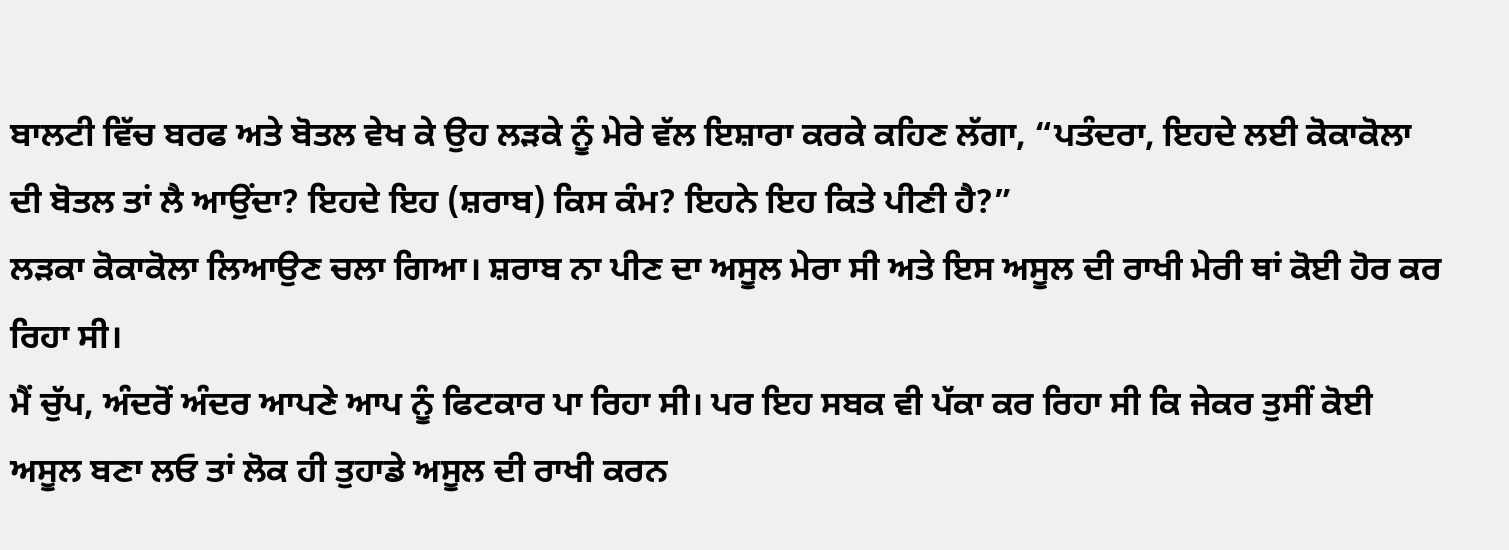ਬਾਲਟੀ ਵਿੱਚ ਬਰਫ ਅਤੇ ਬੋਤਲ ਵੇਖ ਕੇ ਉਹ ਲੜਕੇ ਨੂੰ ਮੇਰੇ ਵੱਲ ਇਸ਼ਾਰਾ ਕਰਕੇ ਕਹਿਣ ਲੱਗਾ, “ਪਤੰਦਰਾ, ਇਹਦੇ ਲਈ ਕੋਕਾਕੋਲਾ ਦੀ ਬੋਤਲ ਤਾਂ ਲੈ ਆਉਂਦਾ? ਇਹਦੇ ਇਹ (ਸ਼ਰਾਬ) ਕਿਸ ਕੰਮ? ਇਹਨੇ ਇਹ ਕਿਤੇ ਪੀਣੀ ਹੈ?”
ਲੜਕਾ ਕੋਕਾਕੋਲਾ ਲਿਆਉਣ ਚਲਾ ਗਿਆ। ਸ਼ਰਾਬ ਨਾ ਪੀਣ ਦਾ ਅਸੂਲ ਮੇਰਾ ਸੀ ਅਤੇ ਇਸ ਅਸੂਲ ਦੀ ਰਾਖੀ ਮੇਰੀ ਥਾਂ ਕੋਈ ਹੋਰ ਕਰ ਰਿਹਾ ਸੀ।
ਮੈਂ ਚੁੱਪ, ਅੰਦਰੋਂ ਅੰਦਰ ਆਪਣੇ ਆਪ ਨੂੰ ਫਿਟਕਾਰ ਪਾ ਰਿਹਾ ਸੀ। ਪਰ ਇਹ ਸਬਕ ਵੀ ਪੱਕਾ ਕਰ ਰਿਹਾ ਸੀ ਕਿ ਜੇਕਰ ਤੁਸੀਂ ਕੋਈ ਅਸੂਲ ਬਣਾ ਲਓ ਤਾਂ ਲੋਕ ਹੀ ਤੁਹਾਡੇ ਅਸੂਲ ਦੀ ਰਾਖੀ ਕਰਨ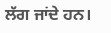ਲੱਗ ਜਾਂਦੇ ਹਨ।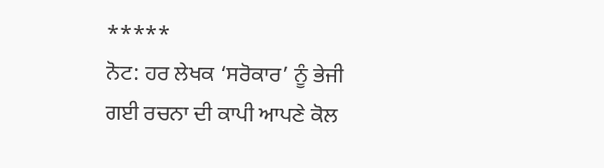*****
ਨੋਟ: ਹਰ ਲੇਖਕ ‘ਸਰੋਕਾਰ’ ਨੂੰ ਭੇਜੀ ਗਈ ਰਚਨਾ ਦੀ ਕਾਪੀ ਆਪਣੇ ਕੋਲ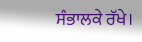ਸੰਭਾਲਕੇ ਰੱਖੇ।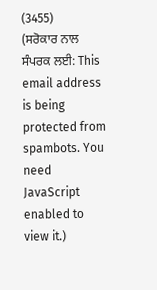(3455)
(ਸਰੋਕਾਰ ਨਾਲ ਸੰਪਰਕ ਲਈ: This email address is being protected from spambots. You need JavaScript enabled to view it.)